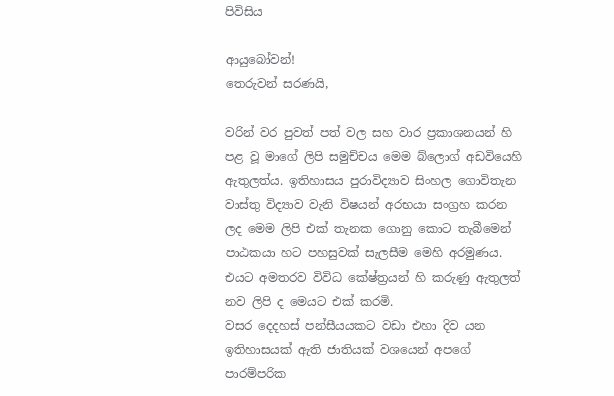පිවිසිය

ආයුබෝවන්!
තෙරුවන් සරණයි,

වරින් වර පුවත් පත් වල සහ වාර ප්‍රකාශනයන් හි පළ වූ මාගේ ලිපි සමුච්චය මෙම බ්ලොග් අඩවියෙහි ඇතුලත්ය. ඉතිහාසය පුරාවිද්‍යාව සිංහල ගොවිතැන වාස්තු විද්‍යාව වැනි විෂයන් අරභයා සංග්‍රහ කරන ලද මෙම ලිපි එක් තැනක ගොනු කොට තැබීමෙන් පාඨකයා හට පහසුවක් සැලසීම මෙහි අරමුණය. එයට අමතරව විවිධ කේෂ්ත්‍රයන් හි කරුණු ඇතුලත් නව ලිපි ද මෙයට එක් කරමි.
වසර දෙදහස් පන්සීයයකට වඩා එහා දිව යන ඉතිහාසයක් ඇති ජාතියක් වශයෙන් අපගේ පාරම්පරික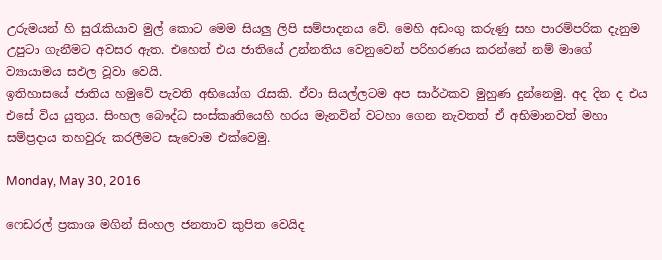උරුමයන් හි සුරැකියාව මුල් කොට මෙම සියලු ලිපි සම්පාදනය වේ. මෙහි අඩංගු කරුණු සහ පාරම්පරික දැනුම උපුටා ගැනීමට අවසර ඇත. එහෙත් එය ජාතියේ උන්නතිය වෙනුවෙන් පරිහරණය කරන්නේ නම් මාගේ ව්‍යායාමය සඵල වූවා වෙයි.
ඉතිහාසයේ ජාතිය හමුවේ පැවති අභියෝග රැසකි. ඒවා සියල්ලටම අප සාර්ථකව මුහුණ දුන්නෙමු. අද දින ද එය එසේ විය යුතුය. සිංහල බෞද්ධ සංස්කෘතියෙහි හරය මැනවින් වටහා ගෙන නැවතත් ඒ අභිමානවත් මහා සම්ප්‍රදාය තහවුරු කරලීමට සැවොම ‍එක්වෙමු.

Monday, May 30, 2016

ෆෙඩරල් ප්‍රකාශ මගින් සිංහල ජනතාව කුපිත වෙයිද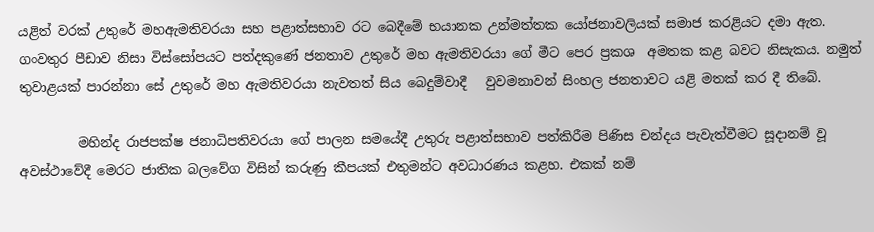යළිත් වරක් උතුරේ මහඇමතිවරයා සහ පළාත්සභාව රට බෙදීමේ භයානක උන්මත්තක යෝජනාවලියක් සමාජ කරළියට දමා ඇත. ගංවතුර පීඩාව නිසා විස්සෝපයට පත්දකුණේ ජනතාව උතුරේ මහ ඇමතිවරයා ගේ මීට පෙර ප්‍රකශ  අමතක කළ බවට නිසැකය. නමුත් තුවාළයක් පාරන්නා සේ උතුරේ මහ ඇමතිවරයා නැවතත් සිය බෙදුම්වාදී   වුවමනාවන් සිංහල ජනතාවට යළි මතක් කර දී තිබේ.

         මහින්ද රාජපක්ෂ ජනාධිපතිවරයා ගේ පාලන සමයේදී උතුරු පළාත්සභාව පත්කිරීම පිණිස චන්දය පැවැත්වීමට සූදානම් වූ අවස්ථාවේදී මෙරට ජාතික බලවේග විසින් කරුණු කීපයක් එතුමන්ට අවධාරණය කළහ. එකක් නම්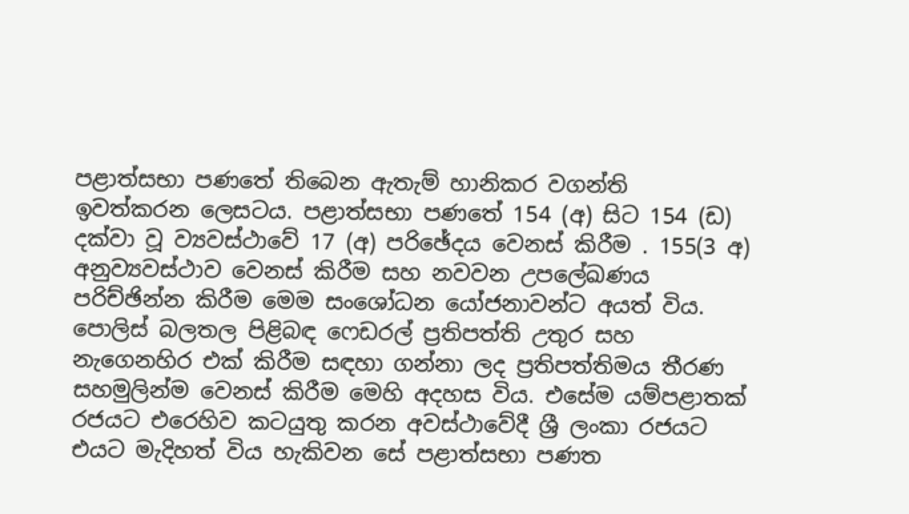පළාත්සභා පණතේ තිබෙන ඇතැම් හානිකර වගන්ති ඉවත්කරන ලෙසටය. පළාත්සභා පණතේ 154 (අ) සිට 154 (ඩ) දක්වා වූ ව්‍යවස්ථාවේ 17 (අ) පරිඡේදය වෙනස් කිරීම . 155(3 අ) අනුව්‍යවස්ථාව වෙනස් කිරීම සහ නවවන උපලේඛණය පරිච්ඡින්න කිරීම මෙම සංශෝධන යෝජනාවන්ට අයත් විය. පොලිස් බලතල පිළිබඳ ෆෙඩරල් ප්‍රතිපත්ති උතුර සහ නැගෙනහිර එක් කිරීම සඳහා ගන්නා ලද ප්‍රතිපත්තිමය තීරණ සහමුලින්ම වෙනස් කිරීම මෙහි අදහස විය. එසේම යම්පළාතක් රජයට එරෙහිව කටයුතු කරන අවස්ථාවේදී ශ්‍රී ලංකා රජයට එයට මැදිහත් විය හැකිවන සේ පළාත්සභා පණත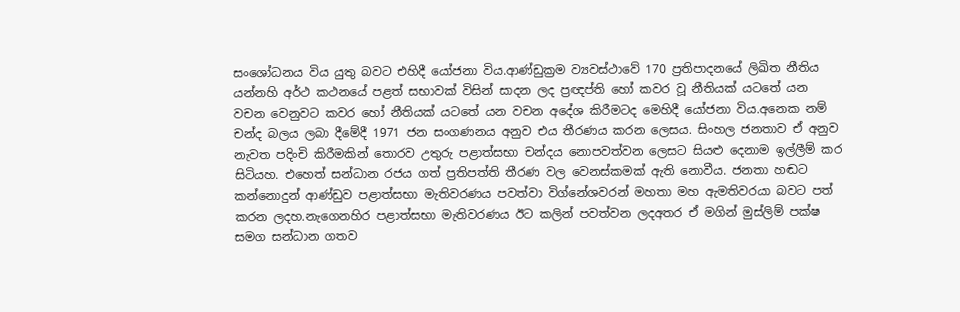සංශෝධනය විය යුතු බවට එහිදී යෝජනා විය.ආණ්ඩුක්‍රම ව්‍යවස්ථාවේ 170 ප්‍රතිපාදනයේ ලිඛිත නීතිය යන්නහි අර්ථ කථනයේ පළත් සභාවක් විසින් සාදන ලද ප්‍රඥප්ති හෝ කවර වූ නීතියක් යටතේ යන වචන වෙනුවට කවර හෝ නීතියක් යටතේ යන වචන අදේශ කිරීමටද මෙහිදී යෝජනා විය.අනෙක නම් චන්ද බලය ලබා දීමේදී 1971 ජන සංගණනය අනුව එය තීරණය කරන ලෙසය. සිංහල ජනතාව ඒ අනුව නැවත පදිංචි කිරීමකින් තොරව උතුරු පළාත්සභා චන්දය නොපවත්වන ලෙසට සියළු දෙනාම ඉල්ලීම් කර සිටියහ. එහෙත් සන්ධාන රජය ගත් ප්‍රතිපත්ති තීරණ වල වෙනස්කමක් ඇති නොවීය. ජනතා හඬට කන්නොදුන් ආණ්ඩුව පළාත්සභා මැතිවරණය පවත්වා විග්නේශවරන් මහතා මහ ඇමතිවරයා බවට පත් කරන ලදහ.නැගෙනහිර පළාත්සභා මැතිවරණය ඊට කලින් පවත්වන ලදඅතර ඒ මගින් මුස්ලිම් පක්ෂ සමග සන්ධාන ගතව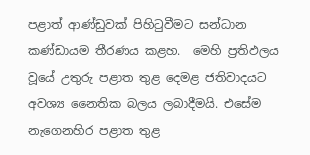පළාත් ආණ්ඩුවක් පිහිටුවීමට සන්ධාන කණ්ඩායම තීරණය කළහ.  මෙහි ප්‍රතිඵලය වූයේ උතුරු පළාත තුළ දෙමළ ජතිවාදයට අවශ්‍ය නෛතික බලය ලබාදීමයි. එසේම නැගෙනහිර පළාත තුළ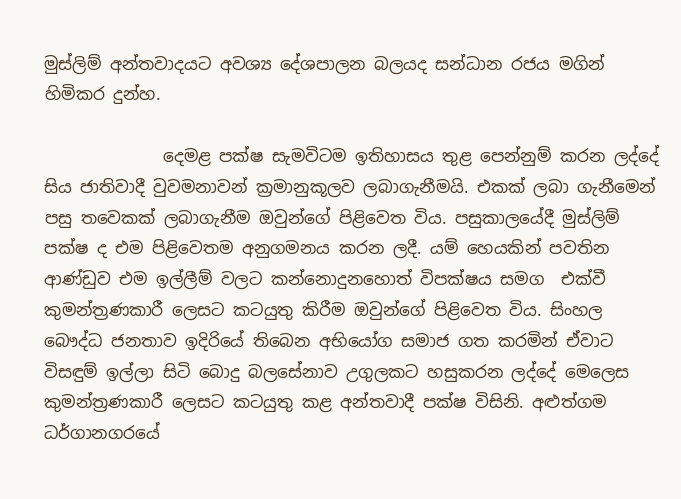මුස්ලිම් අන්තවාදයට අවශ්‍ය දේශපාලන බලයද සන්ධාන රජය මගින් හිමිකර දුන්හ.

              දෙමළ පක්ෂ සැමවිටම ඉතිහාසය තුළ පෙන්නුම් කරන ලද්දේ  සිය ජාතිවාදී වුවමනාවන් ක්‍රමානුකූලව ලබාගැනීමයි. එකක් ලබා ගැනීමෙන් පසු තවෙකක් ලබාගැනීම ඔවුන්ගේ පිළිවෙත විය. පසුකාලයේදී මුස්ලිම් පක්ෂ ද එම පිළිවෙතම අනුගමනය කරන ලදී. යම් හෙයකින් පවතින ආණ්ඩුව එම ඉල්ලීම් වලට කන්නොදුනහොත් විපක්ෂය සමග  එක්වී කුමන්ත්‍රණකාරී ලෙසට කටයුතු කිරීම ඔවුන්ගේ පිළිවෙත විය. සිංහල බෞද්ධ ජනතාව ඉදිරියේ තිබෙන අභියෝග සමාජ ගත කරමින් ඒවාට විසඳුම් ඉල්ලා සිටි බොදු බලසේනාව උගුලකට හසුකරන ලද්දේ මෙලෙස කුමන්ත්‍රණකාරී ලෙසට කටයුතු කළ අන්තවාදී පක්ෂ විසිනි. අළුත්ගම ධර්ගානගරයේ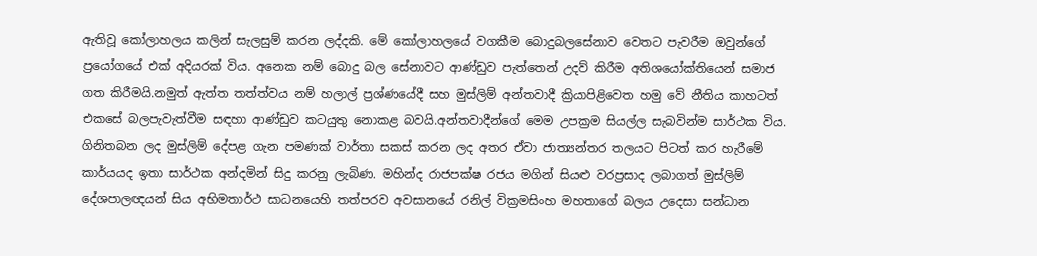ඇතිවූ කෝලාහලය කලින් සැලසුම් කරන ලද්දකි. මේ කෝලාහලයේ වගකීම බොදුබලසේනාව වෙතට පැවරීම ඔවුන්ගේ ප්‍රයෝගයේ එක් අදියරක් විය. අනෙක නම් බොදු බල සේනාවට ආණ්ඩුව පැත්තෙන් උදව් කිරීම අතිශයෝක්තියෙන් සමාජ ගත කිරීමයි.නමුත් ඇත්ත තත්ත්වය නම් හලාල් ප්‍රශ්ණයේදී සහ මුස්ලිම් අන්තවාදී ක්‍රියාපිළිවෙත හමු වේ නීතිය කාහටත් එකසේ බලපැවැත්වීම සඳහා ආණ්ඩුව කටයුතු නොකළ බවයි.අන්තවාදීන්ගේ මෙම උපක්‍රම සියල්ල සැබවින්ම සාර්ථක විය. ගිනිතබන ලද මුස්ලිම් දේපළ ගැන පමණක් වාර්තා සකස් කරන ලද අතර ඒවා ජාත්‍යන්තර තලයට පිටත් කර හැරීමේ කාර්යයද ඉතා සාර්ථක අන්දමින් සිදු කරනු ලැබිණ. මහින්ද රාජපක්ෂ රජය මගින් සියළු වරප්‍රසාද ලබාගත් මුස්ලිම් දේශපාලඥයන් සිය අභිමතාර්ථ සාධනයෙහි තත්පරව අවසානයේ රනිල් වික්‍රමසිංහ මහතාගේ බලය උදෙසා සන්ධාන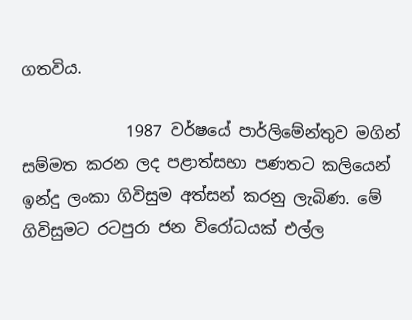ගතවිය.

             1987 වර්ෂයේ පාර්ලිමේන්තුව මගින් සම්මත කරන ලද පළාත්සභා පණතට කලියෙන් ඉන්දු ලංකා ගිවිසුම අත්සන් කරනු ලැබිණ. මේ ගිවිසුමට රටපුරා ජන විරෝධයක් එල්ල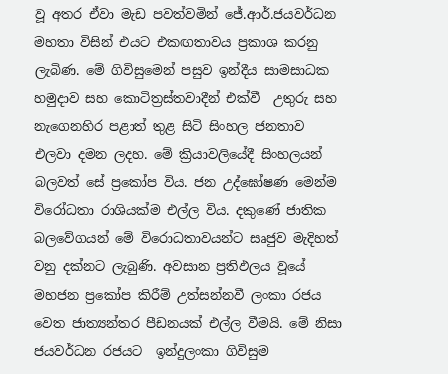වූ අතර ඒවා මැඩ පවත්වමින් ජේ.ආර්.ජයවර්ධන මහතා විසින් එයට එකඟතාවය ප්‍රකාශ කරනු ලැබිණ. මේ ගිවිසුමෙන් පසුව ඉන්දීය සාමසාධක හමුදාව සහ කොටිත්‍රස්තවාදීන් එක්වී  උතුරු සහ නැගෙනහිර පළාත් තුළ සිටි සිංහල ජනතාව එලවා දමන ලදහ. මේ ක්‍රියාවලියේදී සිංහලයන් බලවත් සේ ප්‍රකෝප විය. ජන උද්ඝෝෂණ මෙන්ම විරෝධතා රාශියක්ම එල්ල විය. දකුණේ ජාතික බලවේගයන් මේ විරොධතාවයන්ට සෘජුව මැදිහත් වනු දක්නට ලැබුණි. අවසාන ප්‍රතිඵලය වූයේ මහජන ප්‍රකෝප කිරීම් උත්සන්නවී ලංකා රජය වෙත ජාත්‍යන්තර පීඩනයක් එල්ල වීමයි. මේ නිසා ජයවර්ධන රජයට  ඉන්දුලංකා ගිවිසුම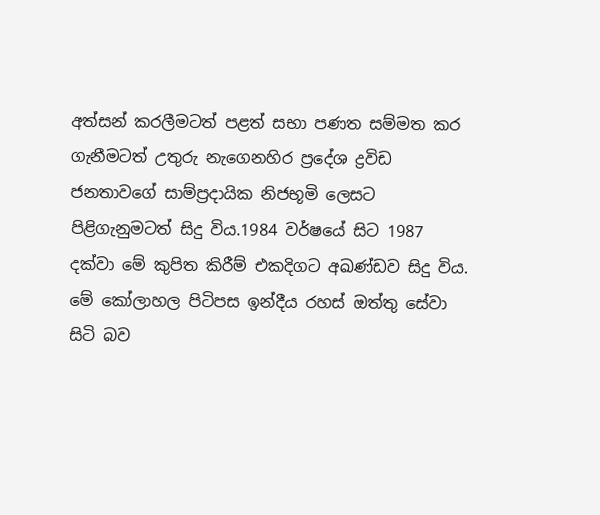අත්සන් කරලීමටත් පළත් සභා පණත සම්මත කර ගැනීමටත් උතුරු නැගෙනහිර ප්‍රදේශ ද්‍රවිඩ ජනතාවගේ සාම්ප්‍රදායික නිජභූමි ලෙසට පිළිගැනුමටත් සිදු විය.1984 වර්ෂයේ සිට 1987 දක්වා මේ කුපිත කිරීම් එකදිගට අඛණ්ඩව සිදු විය. මේ කෝලාහල පිටිපස ඉන්දීය රහස් ඔත්තු සේවා සිටි බව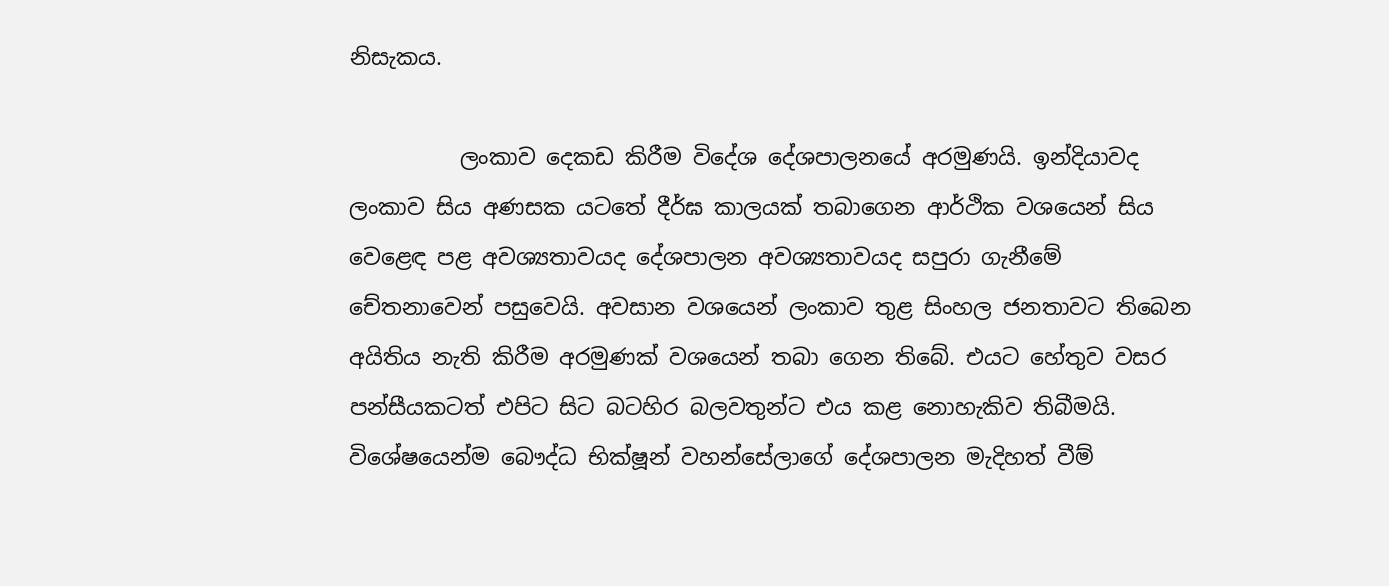නිසැකය.

          ලංකාව දෙකඩ කිරීම විදේශ දේශපාලනයේ අරමුණයි. ඉන්දියාවද ලංකාව සිය අණසක යටතේ දීර්ඝ කාලයක් තබාගෙන ආර්ථික වශයෙන් සිය වෙළෙඳ පළ අවශ්‍යතාවයද දේශපාලන අවශ්‍යතාවයද සපුරා ගැනීමේ චේතනාවෙන් පසුවෙයි. අවසාන වශයෙන් ලංකාව තුළ සිංහල ජනතාවට තිබෙන අයිතිය නැති කිරීම අරමුණක් වශයෙන් තබා ගෙන තිබේ. එයට හේතුව වසර පන්සීයකටත් එපිට සිට බටහිර බලවතුන්ට එය කළ නොහැකිව තිබීමයි. විශේෂයෙන්ම බෞද්ධ භික්ෂූන් වහන්සේලාගේ දේශපාලන මැදිහත් වීම්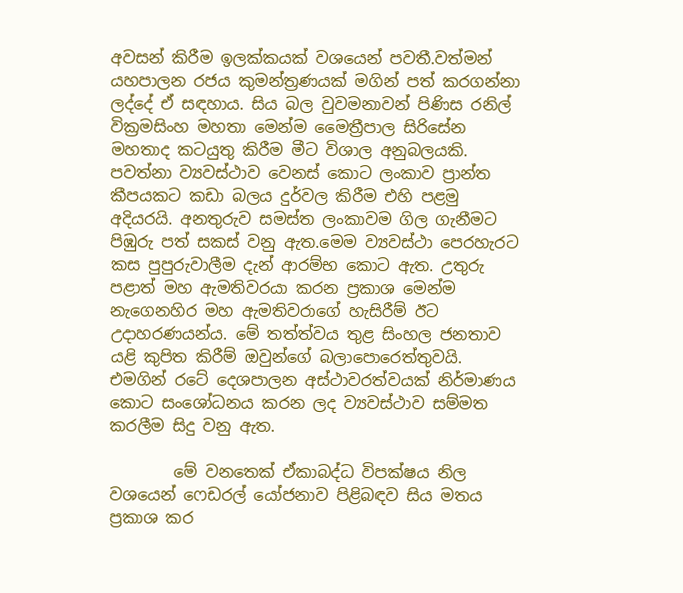අවසන් කිරීම ඉලක්කයක් වශයෙන් පවතී.වත්මන් යහපාලන රජය කුමන්ත්‍රණයක් මගින් පත් කරගන්නා ලද්දේ ඒ සඳහාය. සිය බල වුවමනාවන් පිණිස රනිල් වික්‍රමසිංහ මහතා මෙන්ම මෛත්‍රීපාල සිරිසේන මහතාද කටයුතු කිරීම මීට විශාල අනුබලයකි. පවත්නා ව්‍යවස්ථාව වෙනස් කොට ලංකාව ප්‍රාන්ත කීපයකට කඩා බලය දුර්වල කිරීම එහි පළමු අදියරයි. අනතුරුව සමස්ත ලංකාවම ගිල ගැනීමට පිඹුරු පත් සකස් වනු ඇත.මෙම ව්‍යවස්ථා පෙරහැරට කස පුපුරුවාලීම දැන් ආරම්භ කොට ඇත. උතුරු පළාත් මහ ඇමතිවරයා කරන ප්‍රකාශ මෙන්ම නැගෙනහිර මහ ඇමතිවරාගේ හැසිරීම් ඊට උදාහරණයන්ය. මේ තත්ත්වය තුළ සිංහල ජනතාව යළි කුපිත කිරීම් ඔවුන්ගේ බලාපොරෙත්තුවයි. එමගින් රටේ දෙශපාලන අස්ථාවරත්වයක් නිර්මාණය කොට සංශෝධනය කරන ලද ව්‍යවස්ථාව සම්මත කරලීම සිදු වනු ඇත.

        මේ වනතෙක් ඒකාබද්ධ විපක්ෂය නිල වශයෙන් ෆෙඩරල් යෝජනාව පිළිබඳව සිය මතය ප්‍රකාශ කර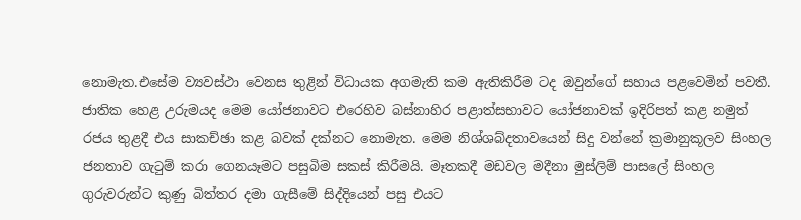නොමැත.එසේම ව්‍යවස්ථා වෙනස තුළින් විධායක අගමැති කම ඇතිකිරීම ටද ඔවුන්ගේ සහාය පළවෙමින් පවතී. ජාතික හෙළ උරුමයද මෙම යෝජනාවට එරෙහිව බස්නාහිර පළාත්සභාවට යෝජනාවක් ඉදිරිපත් කළ නමුත් රජය තුළදී එය සාකච්ඡා කළ බවක් දක්නට නොමැත. මෙම නිශ්ශබ්දතාවයෙන් සිදු වන්නේ ක්‍රමානුකූලව සිංහල ජනතාව ගැටුම් කරා ගෙනයෑමට පසුබිම සකස් කිරීමයි. මෑතකදී මඩවල මදීනා මුස්ලිම් පාසලේ සිංහල ගුරුවරුන්ට කුණු බිත්තර දමා ගැසීමේ සිද්දියෙන් පසු එයට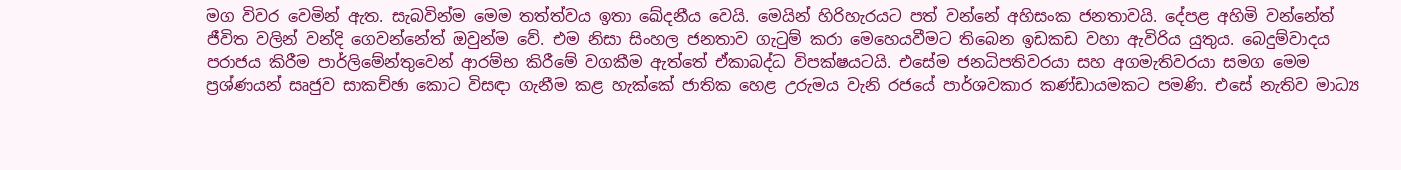මග විවර වෙමින් ඇත. සැබවින්ම මෙම තත්ත්වය ඉතා ඛේදනීය වෙයි. මෙයින් හිරිහැරයට පත් වන්නේ අහිසංක ජනතාවයි. දේපළ අහිමි වන්නේත් ජීවිත වලින් වන්දි ගෙවන්නේත් ඔවුන්ම වේ. එම නිසා සිංහල ජනතාව ගැටුම් කරා මෙහෙයවීමට තිබෙන ඉඩකඩ වහා ඇවිරිය යුතුය. බෙදුම්වාදය පරාජය කිරීම පාර්ලිමේන්තුවෙන් ආරම්භ කිරීමේ වගකීම ඇත්තේ ඒකාබද්ධ විපක්ෂයටයි. එසේම ජනධිපතිවරයා සහ අගමැතිවරයා සමග මෙම ප්‍රශ්ණයන් සෘජුව සාකච්ඡා කොට විසඳා ගැනීම කළ හැක්කේ ජාතික හෙළ උරුමය වැනි රජයේ පාර්ශවකාර කණ්ඩායමකට පමණි. එසේ නැතිව මාධ්‍ය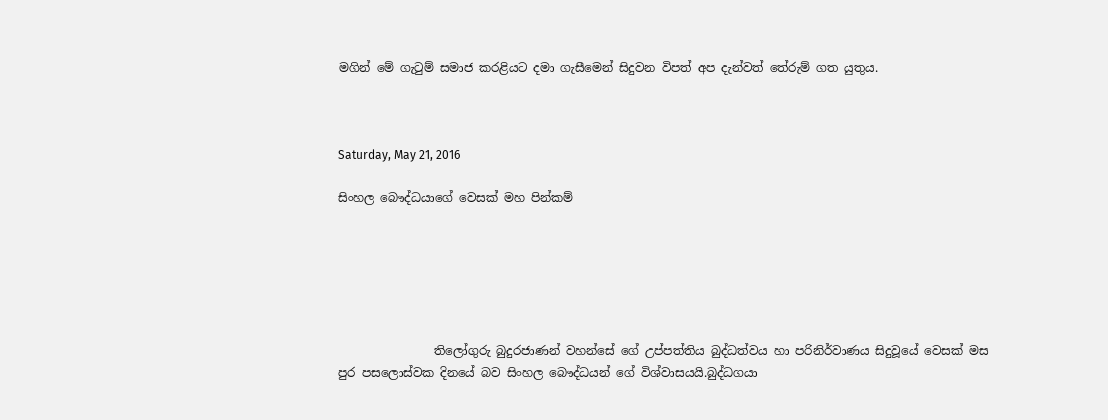මගින් මේ ගැටුම් සමාජ කරළියට දමා ගැසීමෙන් සිදුවන විපත් අප දැන්වත් තේරුම් ගත යුතුය.



Saturday, May 21, 2016

සිංහල බෞද්ධයාගේ වෙසක් මහ පින්කම්






                තිලෝගුරු බුදුරජාණන් වහන්සේ ගේ උප්පත්තිය බුද්ධත්වය හා පරිනිර්වාණය සිදුවූයේ වෙසක් මස පුර පසලොස්වක දිනයේ බව සිංහල බෞද්ධයන් ගේ විශ්වාසයයි.බුද්ධගයා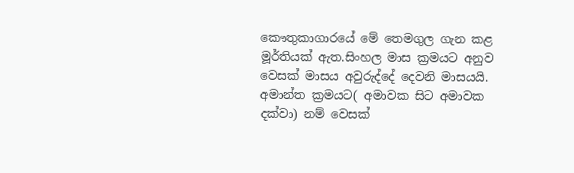කෞතුකාගාරයේ මේ තෙමගුල ගැන කළ මූර්තියක් ඇත.සිංහල මාස ක්‍රමයට අනුව වෙසක් මාසය අවුරුද්දේ දෙවනි මාසයයි. අමාන්ත ක්‍රමයට( අමාවක සිට අමාවක දක්වා) නම් වෙසක්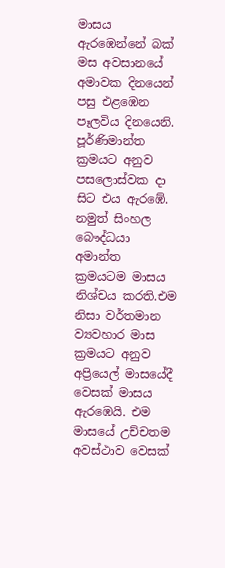මාසය ඇරඹෙන්නේ බක් මස අවසානයේ අමාවක දිනයෙන් පසු එළඹෙන පෑලවිය දිනයෙනි.  පූර්ණිමාන්ත ක්‍රමයට අනුව පසලොස්වක දා සිට එය ඇරඹේ. නමුත් සිංහල බෞද්ධයා අමාන්ත ක්‍රමයටම මාසය නිශ්චය කරති.එම නිසා වර්තමාන ව්‍යවහාර මාස ක්‍රමයට අනුව අප්‍රියෙල් මාසයේදී වෙසක් මාසය ඇරඹෙයි. එම මාසයේ උච්චතම අවස්ථාව වෙසක්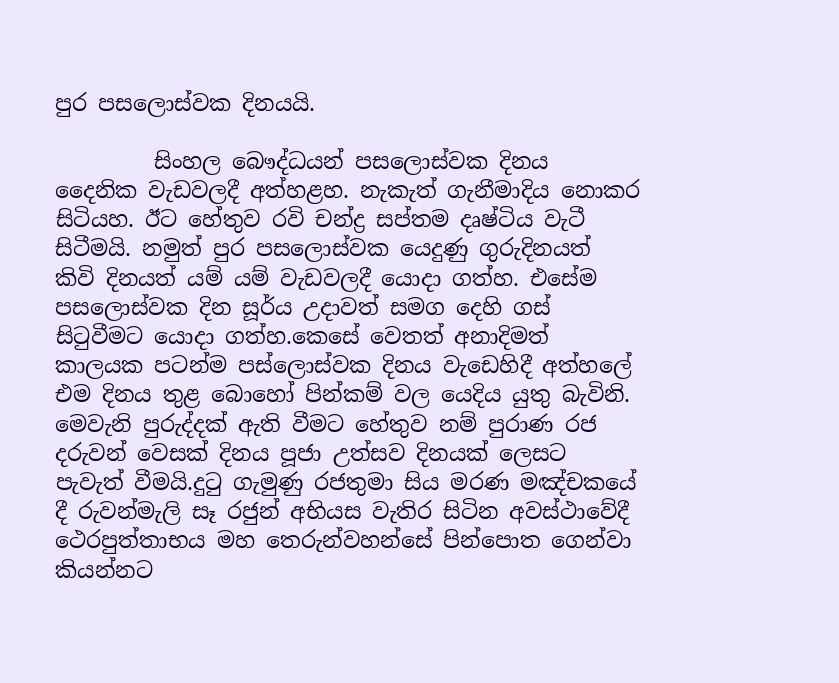පුර පසලොස්වක දිනයයි.

         සිංහල බෞද්ධයන් පසලොස්වක දිනය දෛනික වැඩවලදී අත්හළහ. නැකැත් ගැනීමාදිය නොකර සිටියහ. ඊට හේතුව රවි චන්ද්‍ර සප්තම දෘෂ්ටිය වැටී සිටීමයි. නමුත් පුර පසලොස්වක යෙදුණු ගුරුදිනයත් කිවි දිනයත් යම් යම් වැඩවලදී යොදා ගත්හ. එසේම පසලොස්වක දින සූර්ය උදාවත් සමග දෙහි ගස් සිටුවීමට යොදා ගත්හ.කෙසේ වෙතත් අනාදිමත් කාලයක පටන්ම පස්ලොස්වක දිනය වැඩෙහිදී අත්හලේ එම දිනය තුළ බොහෝ පින්කම් වල යෙදිය යුතු බැවිනි. මෙවැනි පුරුද්දක් ඇති වීමට හේතුව නම් පුරාණ රජ දරුවන් වෙසක් දිනය පූජා උත්සව දිනයක් ලෙසට පැවැත් වීමයි.දුටු ගැමුණු රජතුමා සිය මරණ මඤ්චකයේ දී රුවන්මැලි සෑ රජුන් අභියස වැතිර සිටින අවස්ථාවේදී ථෙරපුත්තාභය මහ තෙරුන්වහන්සේ පින්පොත ගෙන්වා කියන්නට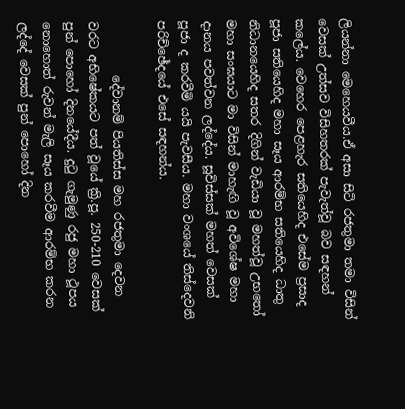ලියන්නා මෙහෙයවීය.ඒ අසා සිටි රජතුමා තමා විසින් වෙසක් උත්සව විසිහතරක් පැවැත්වූ බව සඳහන් කලේය. වෙහෙර පෙළහැර සතියෙහිද එසේම ප්‍රසාද පූජා සතියෙහිද මහා සෑය ආරම්භ සතියෙහිද ධාතු නිධානයෙහිද සතර දිගින් වැඩියා වූ මහත්වූ උභතෝ මහා සංඝයාට මා විසින් මාහැඟි වූ අවිශේෂ මහා දානය පවත්වන ලද්දේය. සූවිස්සක් මහත් වෙසක් පූජා ද කරවීමි යයි පැවසීය. මහා වංශයේ තිස්දෙවනි පරිච්ඡේදයේ එසේ සඳහන්ය.

         දේවානම් පියතිස්ස මහ රජතුමා දෙවන වරට අභිෂේකයට පත් වූයේ ක්‍රි.පූ. 250-210 වෙසක් පුන් පොහෝ දිනයේදීය. දුටු ගැමුණු රජු මහා ථූපය නොහොත් රුවන් මැලි සෑය කරවීම ආරම්භ කරන ලද්දේ වෙසක් පුන් පොහෝ දින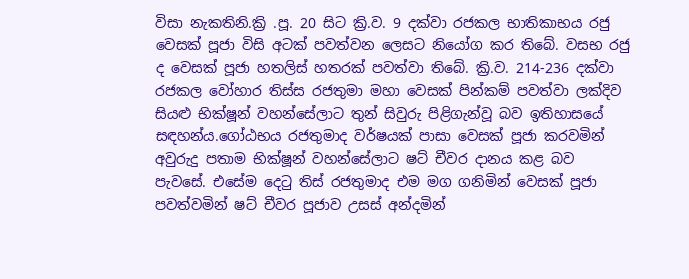විසා නැකතිනි.ක්‍රි .පූ. 20 සිට ක්‍රි.ව. 9 දක්වා රජකල භාතිකාභය රජු වෙසක් පූජා විසි අටක් පවත්වන ලෙසට නියෝග කර තිබේ. වසභ රජු ද වෙසක් පූජා හතලිස් හතරක් පවත්වා තිබේ. ක්‍රි.ව. 214-236 දක්වා රජකල වෝහාර තිස්ස රජතුමා මහා වෙසක් පින්කම් පවත්වා ලක්දිව සියළු භික්ෂූන් වහන්සේලාට තුන් සිවුරු පිළිගැන්වූ බව ඉතිහාසයේ සඳහන්ය.ගෝඨභය රජතුමාද වර්ෂයක් පාසා වෙසක් පූජා කරවමින් අවුරුදු පතාම භික්ෂූන් වහන්සේලාට ෂට් චීවර දානය කළ බව පැවසේ. එසේම දෙටු තිස් රජතුමාද එම මග ගනිමින් වෙසක් පූජා පවත්වමින් ෂට් චීවර පූජාව උසස් අන්දමින්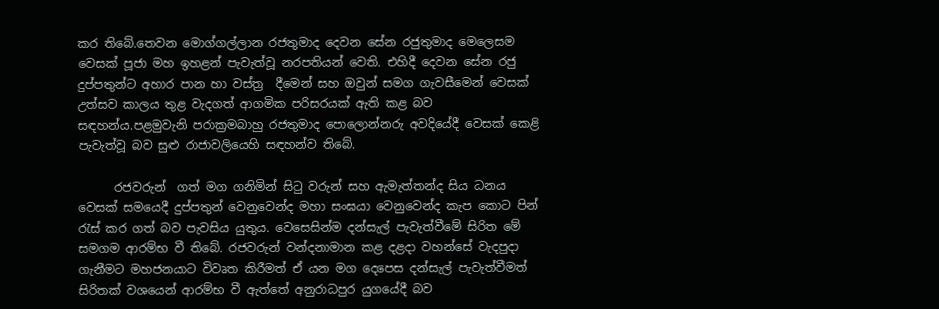කර තිබේ.තෙවන මොග්ගල්ලාන රජතුමාද දෙවන සේන රජුතුමාද මෙලෙසම වෙසක් පූජා මහ ඉහළන් පැවැත්වූ නරපතියන් වෙති. එහිදී දෙවන සේන රජු දුප්පතුන්ට අහාර පාන හා වස්ත්‍ර  දීමෙන් සහ ඔවුන් සමග ගැවසීමෙන් වෙසක් උත්සව කාලය තුළ වැදගත් ආගමික පරිසරයක් ඇති කළ බව සඳහන්ය.පළමුවැනි පරාක්‍රමබාහු රජතුමාද පොලොන්නරු අවදියේදී වෙසක් කෙළි පැවැත්වූ බව සුළු රාජාවලියෙහි සඳහන්ව තිබේ.

      රජවරුන්  ගත් මග ගනිමින් සිටු වරුන් සහ ඇමැත්තන්ද සිය ධනය වෙසක් සමයෙදී දුප්පතුන් වෙනුවෙන්ද මහා සංඝයා වෙනුවෙන්ද කැප කොට පින් රැස් කර ගත් බව පැවසිය යුතුය. වෙසෙසින්ම දන්සැල් පැවැත්වීමේ සිරිත මේ සමගම ආරම්භ වී තිබේ. රජවරුන් වන්දනාමාන කළ දළදා වහන්සේ වැදපුදා ගැනීමට මහජනයාට විවෘත කිරීමත් ඒ යන මග දෙපෙස දන්සැල් පැවැත්වීමත් සිරිතක් වශයෙන් ආරම්භ වී ඇත්තේ අනුරාධපුර යුගයේදී බව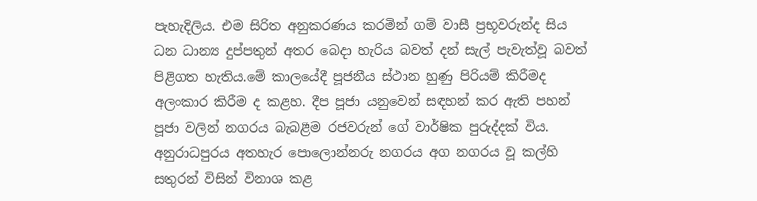පැහැදිලිය. එම සිරිත අනුකරණය කරමින් ගම් වාසී ප්‍රභූවරුන්ද සිය ධන ධාන්‍ය දුප්පතුන් අතර බෙදා හැරිය බවත් දන් සැල් පැවැත්වූ බවත් පිළිගත හැතිය.මේ කාලයේදී පූජනීය ස්ථාන හුණු පිරියම් කිරීමද අලංකාර කිරීම ද කළහ. දීප පූජා යනුවෙන් සඳහන් කර ඇති පහන් පූජා වලින් නගරය බැබළීම රජවරුන් ගේ වාර්ෂික පුරුද්දක් විය. අනුරාධපුරය අතහැර පොලොන්නරු නගරය අග නගරය වූ කල්හි සතුරන් විසින් විනාශ කළ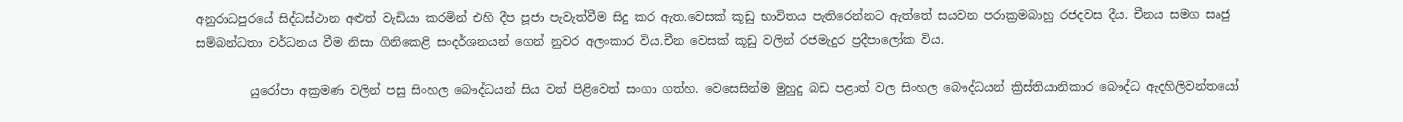අනුරාධපුරයේ සිද්ධස්ථාන අළුත් වැඩියා කරමින් එහි දීප පූජා පැවැත්වීම සිදු කර ඇත.වෙසක් කූඩු භාවිතය පැතිරෙන්නට ඇත්තේ සයවන පරාක්‍රමබාහු රජදවස දීය. චීනය සමග සෘජු සම්බන්ධතා වර්ධනය වීම නිසා ගිනිකෙළි සංදර්ශනයන් ගෙන් නුවර අලංකාර විය.චීන වෙසක් කූඩු වලින් රජමැදුර ප්‍රදීපාලෝක විය.

         යුරෝපා අක්‍රමණ වලින් පසු සිංහල බෞද්ධයන් සිය වත් පිළිවෙත් සංගා ගත්හ. වෙසෙසින්ම මුහුදු බඩ පළාත් වල සිංහල බෞද්ධයන් ක්‍රිස්තියානිකාර බෞද්ධ ඇදහිලිවන්තයෝ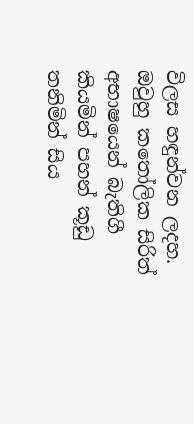විලස හඳුන්වන ලදහ. ඔවුහු කතෝලික සිරිත් අභාෂයෙන් බැතිගී කියමින් පහන් කූඩු තනිමින් සිය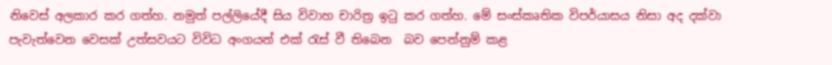නිවෙස් අලකාර කර ගත්හ. නමුත් පල්ලියේදී සිය විවාහ චාරිත්‍ර ඉටු කර ගත්හ. මේ සංස්කෘතික විපර්යාසය නිසා අද දක්වා පැවැත්වෙන වෙසක් උත්සවයට විවිධ අංගයන් එක් රැස් වී තිබෙන  බව පෙන්නුම් කළ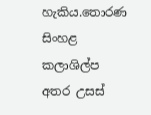හැකිය.තොරණ සිංහළ කලාශිල්ප අතර උසස්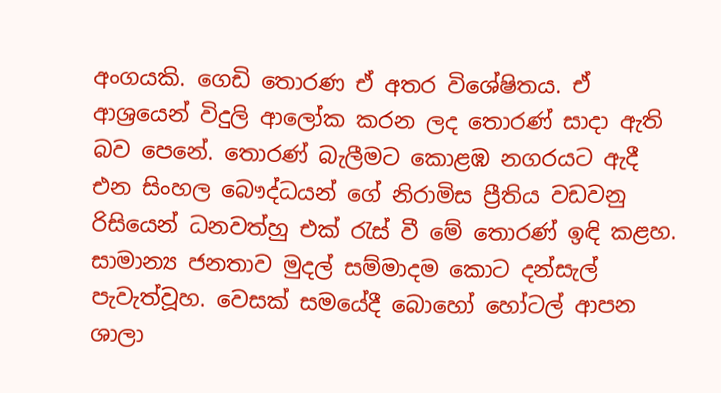අංගයකි. ගෙඩි තොරණ ඒ අතර විශේෂිතය. ඒ ආශ්‍රයෙන් විදුලි ආලෝක කරන ලද තොරණ් සාදා ඇති බව පෙනේ. තොරණ් බැලීමට කොළඹ නගරයට ඇදී එන සිංහල බෞද්ධයන් ගේ නිරාමිස ප්‍රීතිය වඩවනු රිසියෙන් ධනවත්හු එක් රැස් වී මේ තොරණ් ඉඳි කළහ. සාමාන්‍ය ජනතාව මුදල් සම්මාදම කොට දන්සැල් පැවැත්වූහ. වෙසක් සමයේදී බොහෝ හෝටල් ආපන ශාලා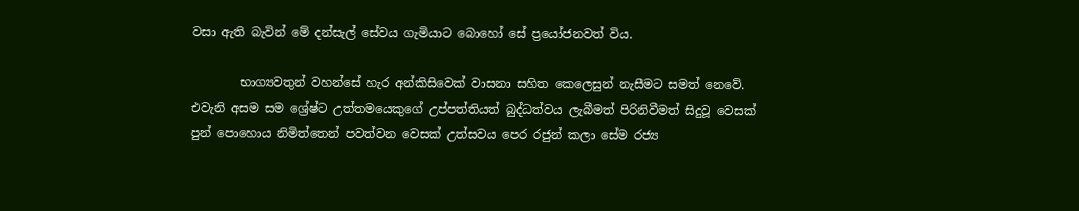වසා ඇති බැවින් මේ දන්සැල් සේවය ගැමියාට බොහෝ සේ ප්‍රයෝජනවත් විය.

        භාග්‍යවතුන් වහන්සේ හැර අන්කිසිවෙක් වාසනා සහිත කෙලෙසුන් නැසීමට සමත් නෙවේ. එවැනි අසම සම ශ්‍රේෂ්ට උත්තමයෙකුගේ උප්පත්තියත් බුද්ධත්වය ලැබීමත් පිරිනිවීමත් සිදුවූ වෙසක් පුන් පොහොය නිමිත්තෙන් පවත්වන වෙසක් උත්සවය පෙර රජුන් කලා සේම රජ්‍ය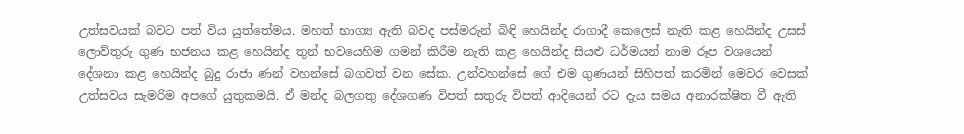උත්සවයක් බවට පත් විය යුත්තේමය. මහත් භාග්‍ය ඇති බවද පස්මරුන් බිඳි හෙයින්ද රාගාදී කෙලෙස් නැති කළ හෙයින්ද උසස් ලොව්තුරු ගුණ භජනය කළ හෙයින්ද තුන් භවයෙහිම ගමන් කිරීම නැති කළ හෙයින්ද සියළු ධර්මයන් නාම රූප වශයෙන් දේශනා කළ හෙයින්ද බුදු රාජා ණන් වහන්සේ බගවත් වන සේක. උන්වහන්සේ ගේ එම ගුණයන් සිහිපත් කරමින් මෙවර වෙසක් උත්සවය සැමරිම අපගේ යුතුකමයි. ඒ මන්ද බලගතු දේශගණ විපත් සතුරු විපත් ආදියෙන් රට දැය සමය අනාරක්ෂිත වී ඇති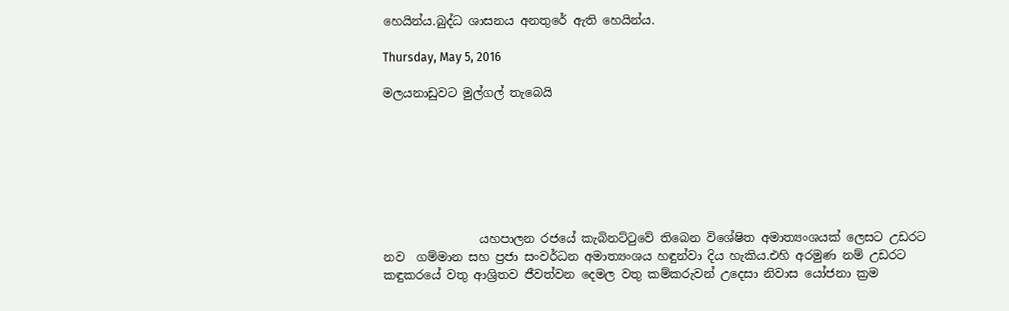හෙයින්ය.බුද්ධ ශාසනය අනතුරේ ඇති හෙයින්ය.

Thursday, May 5, 2016

මලයනාඩුවට මුල්ගල් තැබෙයි







                යහපාලන රජයේ කැබිනට්ටුවේ තිබෙන විශේෂිත අමාත්‍යංශයක් ලෙසට උඩරට නව  ගම්මාන සහ ප්‍රජා සංවර්ධන අමාත්‍යංශය හඳුන්වා දිය හැකිය.එහි අරමුණ නම් උඩරට කඳුකරයේ වතු ආශ්‍රිතව ජීවත්වන දෙමල වතු කම්කරුවන් උදෙසා නිවාස යෝජනා ක්‍රම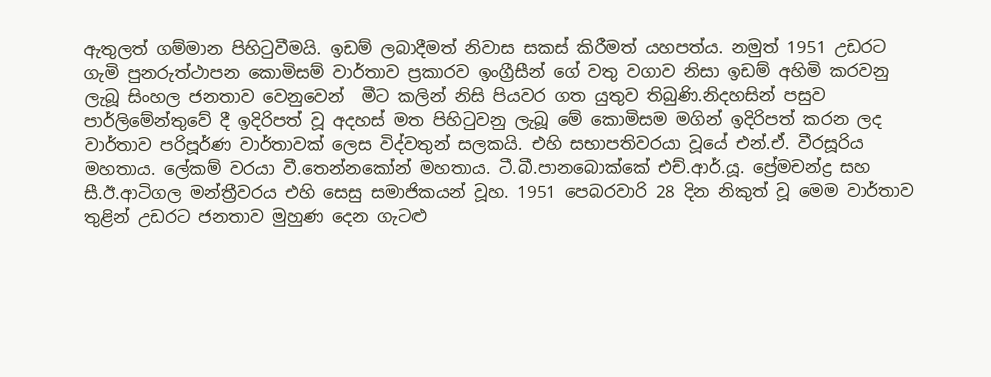ඇතුලත් ගම්මාන පිහිටුවීමයි. ඉඩම් ලබාදීමත් නිවාස සකස් කිරීමත් යහපත්ය. නමුත් 1951 උඩරට ගැමි පුනරුත්ථාපන කොමිසම් වාර්තාව ප්‍රකාරව ඉංග්‍රීසීන් ගේ වතු වගාව නිසා ඉඩම් අහිමි කරවනු ලැබූ සිංහල ජනතාව වෙනුවෙන්  මීට කලින් නිසි පියවර ගත යුතුව තිබුණි.නිදහසින් පසුව පාර්ලිමේන්තුවේ දී ඉදිරිපත් වූ අදහස් මත පිහිටුවනු ලැබූ මේ කොමිසම මගින් ඉදිරිපත් කරන ලද වාර්තාව පරිපූර්ණ වාර්තාවක් ලෙස විද්වතුන් සලකයි. එහි සභාපතිවරයා වූයේ එන්.ඒ. වීරසූරිය මහතාය. ලේකම් වරයා වී.තෙන්නකෝන් මහතාය. ටී.බී.පානබොක්කේ එච්.ආර්.යූ. ප්‍රේමචන්ද්‍ර සහ සී.ඊ.ආටිගල මන්ත්‍රීවරය එහි සෙසු සමාජිකයන් වූහ. 1951 පෙබරවාරි 28 දින නිකුත් වූ මෙම වාර්තාව තුළින් උඩරට ජනතාව මුහුණ දෙන ගැටළු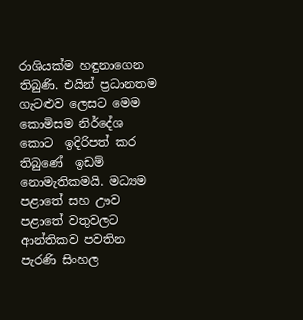රාශියක්ම හඳුනාගෙන තිබුණි. එයින් ප්‍රධානතම ගැටළුව ලෙසට මෙම කොමිසම නිර්දේශ කොට  ඉදිරිපත් කර තිබුණේ  ඉඩම් නොමැතිකමයි. මධ්‍යම පළාතේ සහ ඌව පළාතේ වතුවලට ආන්තිකව පවතින පැරණි සිංහල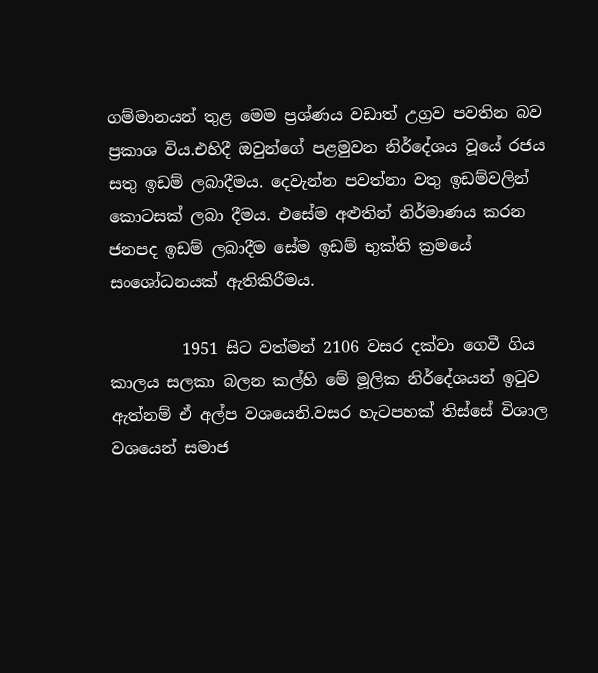ගම්මානයන් තුළ මෙම ප්‍රශ්ණය වඩාත් උග්‍රව පවතින බව ප්‍රකාශ විය.එහිදී ඔවුන්ගේ පළමුවන නිර්දේශය වූයේ රජය සතු ඉඩම් ලබාදීමය. දෙවැන්න පවත්නා වතු ඉඩම්වලින් කොටසක් ලබා දීමය. එසේම අළුතින් නිර්මාණය කරන ජනපද ඉඩම් ලබාදීම සේම ඉඩම් භුක්ති ක්‍රමයේ සංශෝධනයක් ඇතිකිරීමය.

         1951 සිට වත්මන් 2106 වසර දක්වා ගෙවී ගිය කාලය සලකා බලන කල්හි මේ මූලික නිර්දේශයන් ඉටුව ඇත්නම් ඒ අල්ප වශයෙනි.වසර හැටපහක් තිස්සේ විශාල වශයෙන් සමාජ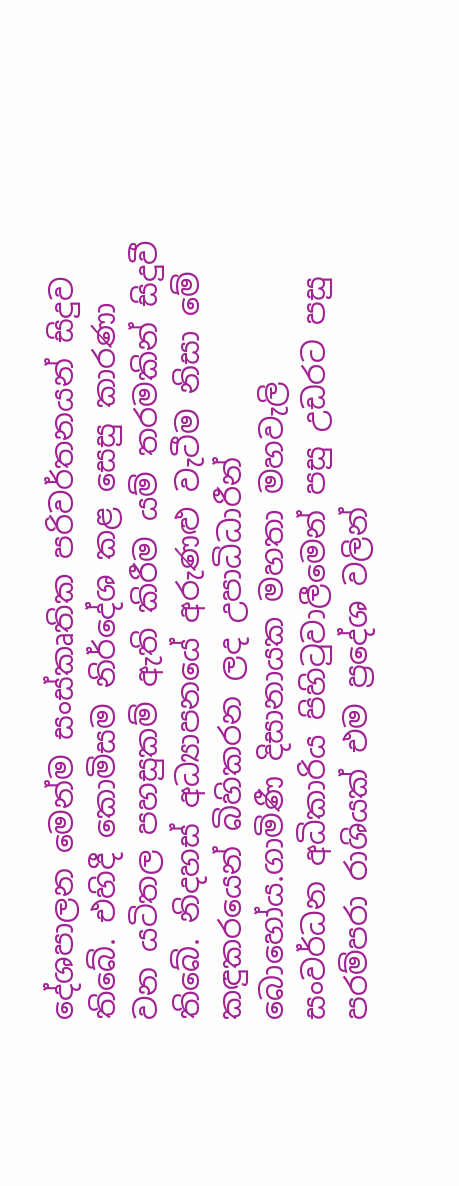දේශපාලන මෙන්ම සංස්කෘතික පරිවර්තනයන් සිදුව තිබේ. එහිදී කොමිසම නිර්දේශ කළ සෙසු කාරණා වන යටිතල පහසුකම් ඇති කිරීම යම් තරමකින් සිදුවී තිබේ. නිදහස් අධ්‍යාපනයේ අරුණළු වැටීම නිසා මේ කඳුකරයෙන් බිහිකරන ලද උපාධිධාරීන් බොහෝය.ගාමිණී දිසානායක මහතා මහවැලි සංවර්ධන අධිකාරිය පිහිටුවාලීමෙන් පසු උඩරට පසු පරම්පරා රාශියක් එම ප්‍රදේශ වලින්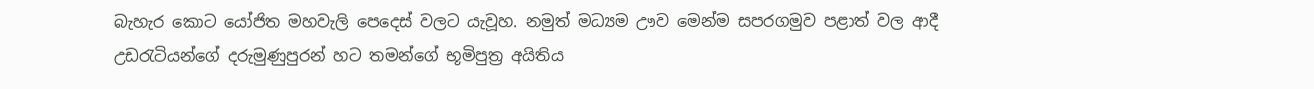බැහැර කොට යෝජිත මහවැලි පෙදෙස් වලට යැවූහ. නමුත් මධ්‍යම ඌව මෙන්ම සපරගමුව පළාත් වල ආදී උඩරැටියන්ගේ දරුමුණුපුරන් හට තමන්ගේ භූමිපුත්‍ර අයිතිය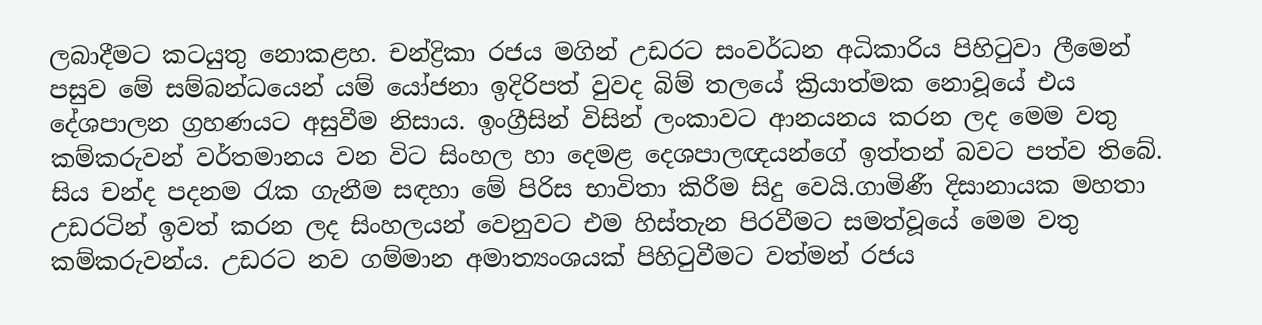ලබාදීමට කටයුතු නොකළහ. චන්ද්‍රිකා රජය මගින් උඩරට සංවර්ධන අධිකාරිය පිහිටුවා ලීමෙන් පසුව මේ සම්බන්ධයෙන් යම් යෝජනා ඉදිරිපත් වුවද බිම් තලයේ ක්‍රියාත්මක නොවූයේ එය දේශපාලන ග්‍රහණයට අසුවීම නිසාය. ඉංග්‍රීසින් විසින් ලංකාවට ආනයනය කරන ලද මෙම වතු කම්කරුවන් වර්තමානය වන විට සිංහල හා දෙමළ දෙශපාලඥයන්ගේ ඉත්තන් බවට පත්ව තිබේ. සිය චන්ද පදනම රැක ගැනීම සඳහා මේ පිරිස භාවිතා කිරීම සිදු වෙයි.ගාමිණී දිසානායක මහතා උඩරටින් ඉවත් කරන ලද සිංහලයන් වෙනුවට එම හිස්තැන පිරවීමට සමත්වූයේ මෙම වතු කම්කරුවන්ය. උඩරට නව ගම්මාන අමාත්‍යංශයක් පිහිටුවීමට වත්මන් රජය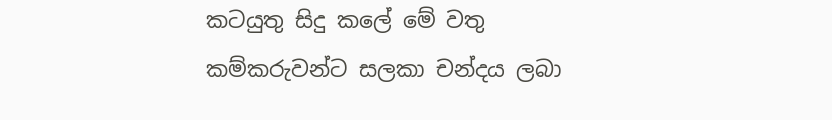කටයුතු සිදු කලේ මේ වතු කම්කරුවන්ට සලකා චන්දය ලබා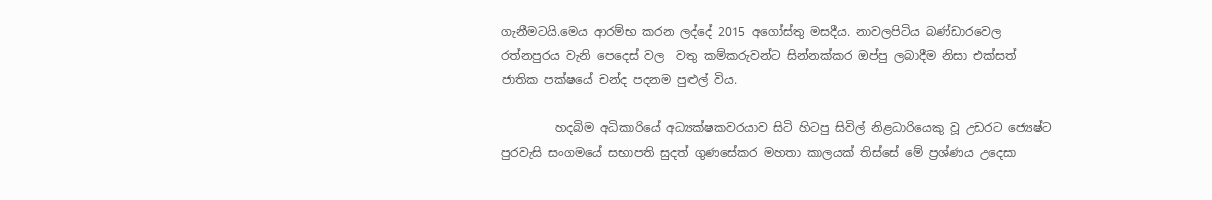ගැනීමටයි.මෙය ආරම්භ කරන ලද්දේ 2015 අගෝස්තු මසදීය. නාවලපිටිය බණ්ඩාරවෙල රත්නපුරය වැනි පෙදෙස් වල  වතු කම්කරුවන්ට සින්නක්කර ඔප්පු ලබාදීම නිසා එක්සත් ජාතික පක්ෂයේ චන්ද පදනම පුළුල් විය.

         හදබිම අධිකාරියේ අධ්‍යක්ෂකවරයාව සිටි හිටපු සිවිල් නිළධාරියෙකු වූ උඩරට ජ්‍යෙෂ්ට පුරවැසි සංගමයේ සභාපති සුදත් ගුණසේකර මහතා කාලයක් තිස්සේ මේ ප්‍රශ්ණය උදෙසා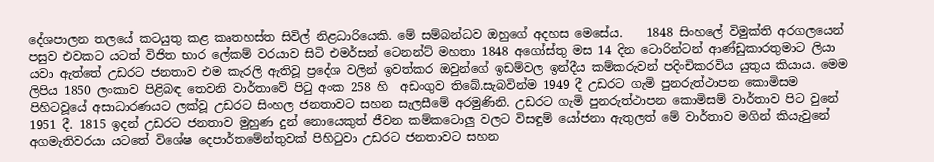දේශපාලන තලයේ කටයුතු කළ කෘතහස්ත සිවිල් නිළධාරියෙකි. මේ සම්බන්ධව ඔහුගේ අදහස මෙසේය.    1848 සිංහලේ විමුක්ති අරගලයෙන් පසුව එවකට යටත් විජිත භාර ලේකම් වරයාව සිටි එමර්සන් ටෙනන්ට් මහතා 1848 අගෝස්තු මස 14 දින ටොරින්ටන් ආණ්ඩුකාරතුමාට ලියා යවා ඇත්තේ උඩරට ජනතාව එම කැරලි ඇතිවූ ප්‍රදේශ වලින් ඉවත්කර ඔවුන්ගේ ඉඩම්වල ඉන්දීය කම්කරුවන් පදිංචිකරවිය යුතුය කියාය. මෙම ලිපිය 1850 ලංකාව පිළිබඳ තෙවනි වාර්තාවේ පිටු අංක 258 හි  අඩංගුව තිබේ.සැබවින්ම 1949 දී උඩරට ගැමි පුනරුත්ථාපන කොමිසම පිහිටවූයේ අසාධාරණයට ලක්වූ උඩරට සිංහල ජනතාවට සහන සැලසීමේ අරමුණිනි. උඩරට ගැමි පුනරුත්ථාපන කොමිසම් වාර්තාව පිට වුනේ 1951 දී. 1815 ඉදන් උඩරට ජනතාව මුහුණ දුන් නොයෙකුත් ජීවන කම්කටොලු වලට විසඳුම් යෝජනා ඇතුලත් මේ වාර්තාව මගින් කියැවුනේ අගමැතිවරයා යටතේ විශේෂ දෙපාර්තමේන්තුවක් පිහිටුවා උඩරට ජනතාවට සහන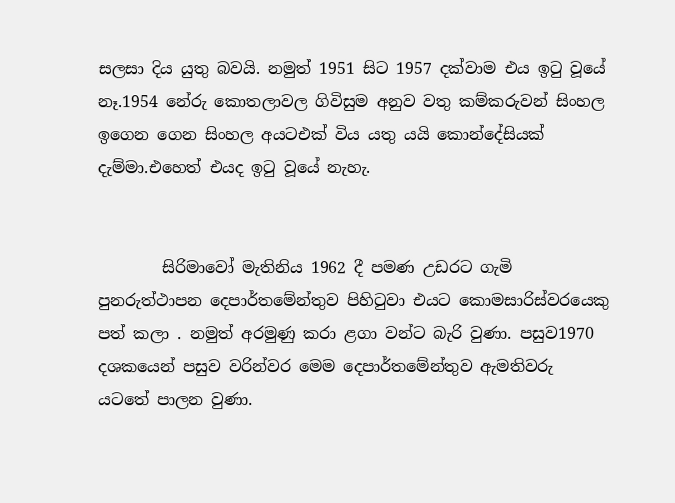සලසා දිය යුතු බවයි. නමුත් 1951 සිට 1957 දක්වාම එය ඉටු වූයේ නෑ.1954 නේරු කොතලාවල ගිවිසුම අනුව වතු කම්කරුවන් සිංහල ඉගෙන ගෙන සිංහල අයටඑක් විය යතු යයි කොන්දේසියක් දැම්මා.එහෙත් එයද ඉටු වූයේ නැහැ.


        සිරිමාවෝ මැතිනිය 1962 දී පමණ උඩරට ගැමි පුනරුත්ථාපන දෙපාර්තමේන්තුව පිහිටුවා එයට කොමසාරිස්වරයෙකු පත් කලා . නමුත් අරමුණු කරා ළගා වන්ට බැරි වුණා. පසුව1970 දශකයෙන් පසුව වරින්වර මෙම දෙපාර්තමේන්තුව ඇමතිවරු යටතේ පාලන වුණා.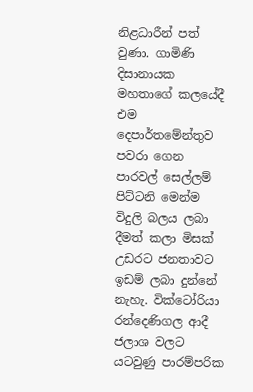නිළධාරීන් පත් වුණා. ගාමිණි දිසානායක මහතාගේ කලයේදී එම දෙපාර්තමේන්තුව පවරා ගෙන පාරවල් සෙල්ලම් පිට්ටනි මෙන්ම විදුලි බලය ලබා දීමත් කලා මිසක් උඩරට ජනතාවට ඉඩම් ලබා දුන්නේ නැහැ. වික්ටෝරියා රන්දෙණිගල ආදී ජලාශ වලට යටවුණු පාරම්පරික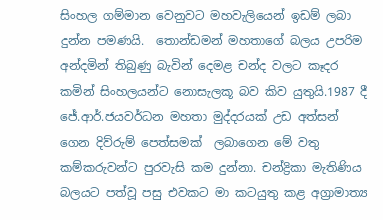සිංහල ගම්මාන වෙනුවට මහවැලියෙන් ඉඩම් ලබා දුන්න පමණයි.  තොන්ඩමන් මහතාගේ බලය උපරිම අන්දමින් තිබුණු බැවින් දෙමළ චන්ද වලට කෑදර කමින් සිංහලයන්ට නොසැලකූ බව කිව යුතුයි.1987 දී ජේ.ආර්.ජයවර්ධන මහතා මුද්දරයක් උඩ අත්සන් ගෙන දිව්රුම් පෙත්සමක්  ලබාගෙන මේ වතු කම්කරුවන්ට පුරවැසි කම දුන්නා. චන්ද්‍රිකා මැතිණිය බලයට පත්වූ පසු එවකට මා කටයුතු කළ අග්‍රාමාත්‍ය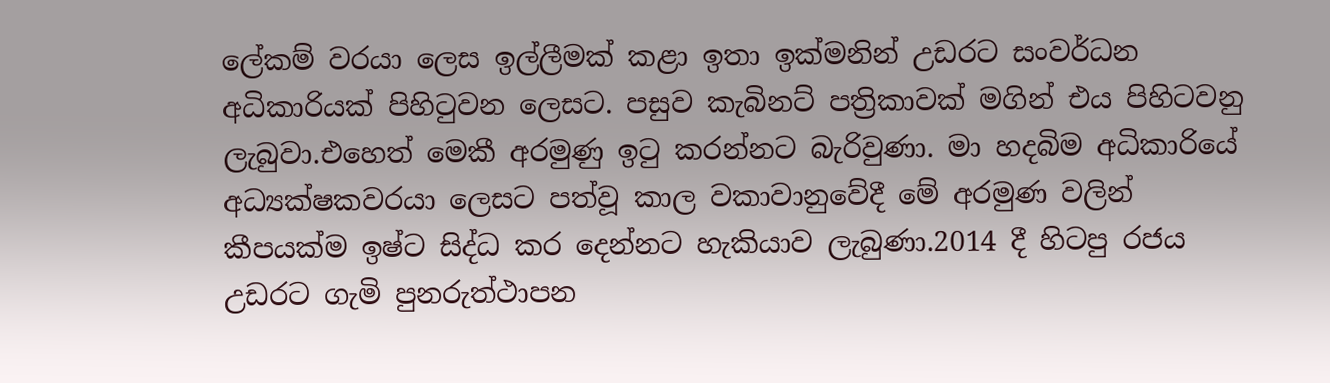ලේකම් වරයා ලෙස ඉල්ලීමක් කළා ඉතා ඉක්මනින් උඩරට සංවර්ධන අධිකාරියක් පිහිටුවන ලෙසට. පසුව කැබිනට් පත්‍රිකාවක් මගින් එය පිහිටවනු ලැබුවා.එහෙත් මෙකී අරමුණු ඉටු කරන්නට බැරිවුණා. මා හදබිම අධිකාරියේ අධ්‍යක්ෂකවරයා ලෙසට පත්වූ කාල වකාවානුවේදී මේ අරමුණ වලින් කීපයක්ම ඉෂ්ට සිද්ධ කර දෙන්නට හැකියාව ලැබුණා.2014 දී හිටපු රජය උඩරට ගැමි පුනරුත්ථාපන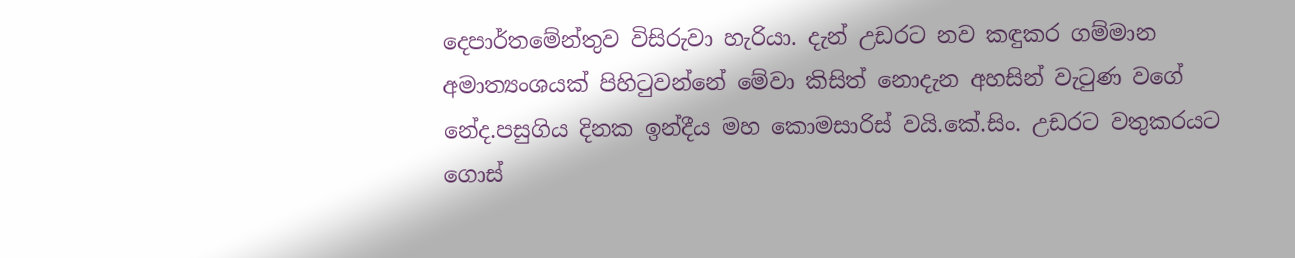දෙපාර්තමේන්තුව විසිරුවා හැරියා. දැන් උඩරට නව කඳුකර ගම්මාන අමාත්‍යංශයක් පිහිටුවන්නේ මේවා කිසිත් නොදැන අහසින් වැටුණ වගේ නේද.පසුගිය දිනක ඉන්දීය මහ කොමසාරිස් වයි.කේ.සිං. උඩරට වතුකරයට ගොස්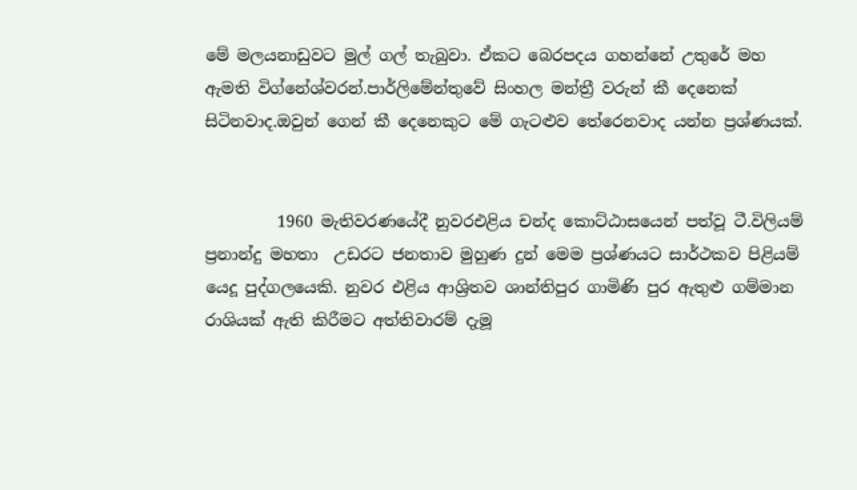මේ මලයනාඩුවට මුල් ගල් තැබුවා. ඒකට බෙරපදය ගහන්නේ උතුරේ මහ ඇමති විග්නේශ්වරන්.පාර්ලිමේන්තුවේ සිංහල මන්ත්‍රී වරුන් කී දෙනෙක් සිටිනවාද.ඔවුන් ගෙන් කී දෙනෙකුට මේ ගැටළුව තේරෙනවාද යන්න ප්‍රශ්ණයක්.


         1960 මැතිවරණයේදී නුවරඑළිය චන්ද කොට්ඨාසයෙන් පත්වූ ටී.විලියම් ප්‍රනාන්දු මහතා  උඩරට ජනතාව මුහුණ දුන් මෙම ප්‍රශ්ණයට සාර්ථකව පිළියම් යෙදූ පුද්ගලයෙකි. නුවර එළිය ආශ්‍රිතව ශාන්තිපුර ගාමිණි පුර ඇතුළු ගම්මාන රාශියක් ඇති කිරීමට අත්තිවාරම් දැමූ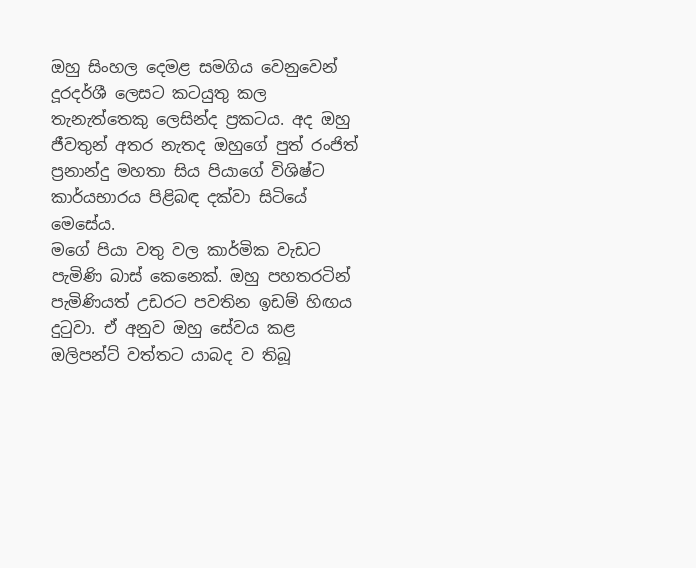ඔහු සිංහල දෙමළ සමගිය වෙනුවෙන් දූරදර්ශී ලෙසට කටයුතු කල තැනැත්තෙකු ලෙසින්ද ප්‍රකටය. අද ඔහු ජීවතුන් අතර නැතද ඔහුගේ පුත් රංජිත් ප්‍රනාන්දු මහතා සිය පියාගේ විශිෂ්ට කාර්යභාරය පිළිබඳ දක්වා සිටියේ මෙසේය.
මගේ පියා වතු වල කාර්මික වැඩට පැමිණි බාස් කෙනෙක්. ඔහු පහතරටින් පැමිණියත් උඩරට පවතින ඉඩම් හිඟය දුටුවා. ඒ අනුව ඔහු සේවය කළ ඔලිපන්ට් වත්තට යාබද ව තිබූ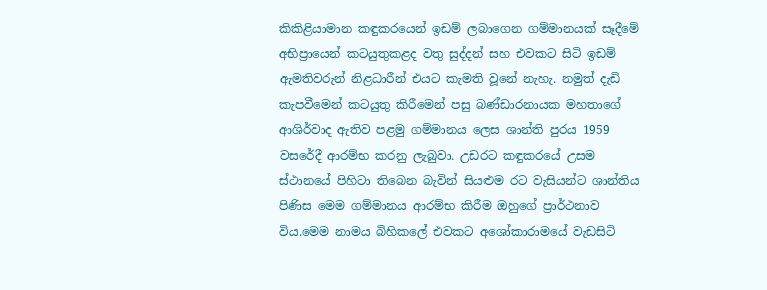කිකිළියාමාන කඳුකරයෙන් ඉඩම් ලබාගෙන ගම්මානයක් සෑදීමේ අභිප්‍රායෙන් කටයුතුකළද වතු සුද්දන් සහ එවකට සිටි ඉඩම් ඇමතිවරුන් නිළධාරීන් එයට කැමති වූනේ නැහැ. නමුත් දැඩි කැපවීමෙන් කටයුතු කිරීමෙන් පසු බණ්ඩාරනායක මහතාගේ ආශිර්වාද ඇතිව පළමු ගම්මානය ලෙස ශාන්ති පුරය 1959 වසරේදී ආරම්භ කරනු ලැබුවා. උඩරට කඳුකරයේ උසම ස්ථානයේ පිහිටා තිබෙන බැවින් සියළුම රට වැසියන්ට ශාන්තිය පිණිස මෙම ගම්මානය ආරම්භ කිරීම ඔහුගේ ප්‍රාර්ථනාව විය.මෙම නාමය බිහිකලේ එවකට අශෝකාරාමයේ වැඩසිටි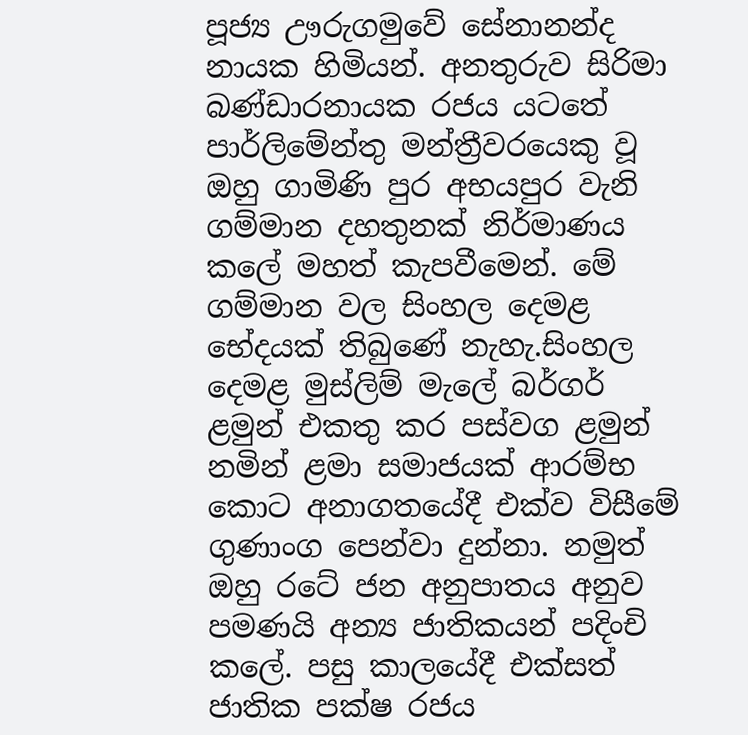පූජ්‍ය ඌරුගමුවේ සේනානන්ද නායක හිමියන්. අනතුරුව සිරිමා බණ්ඩාරනායක රජය යටතේ පාර්ලිමේන්තු මන්ත්‍රීවරයෙකු වූ ඔහු ගාමිණි පුර අභයපුර වැනි ගම්මාන දහතුනක් නිර්මාණය කලේ මහත් කැපවීමෙන්. මේ ගම්මාන වල සිංහල දෙමළ භේදයක් තිබුණේ නැහැ.සිංහල දෙමළ මුස්ලිම් මැලේ බර්ගර් ළමුන් එකතු කර පස්වග ළමුන් නමින් ළමා සමාජයක් ආරම්භ කොට අනාගතයේදී එක්ව විසීමේ ගුණාංග පෙන්වා දුන්නා. නමුත් ඔහු රටේ ජන අනුපාතය අනුව පමණයි අන්‍ය ජාතිකයන් පදිංචි කලේ. පසු කාලයේදී එක්සත් ජාතික පක්ෂ රජය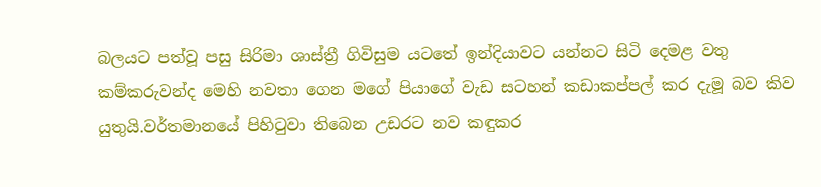බලයට පත්වූ පසු සිරිමා ශාස්ත්‍රී ගිවිසුම යටතේ ඉන්දියාවට යන්නට සිටි දෙමළ වතු කම්කරුවන්ද මෙහි නවතා ගෙන මගේ පියාගේ වැඩ සටහන් කඩාකප්පල් කර දැමූ බව කිව යුතුයි.වර්තමානයේ පිහිටුවා තිබෙන උඩරට නව කඳුකර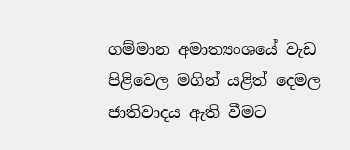ගම්මාන අමාත්‍යංශයේ වැඩ පිළිවෙල මගින් යළිත් දෙමල ජාතිවාදය ඇති වීමට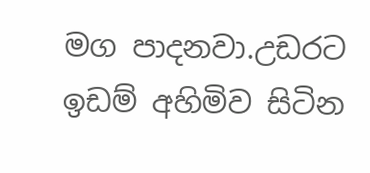මග පාදනවා.උඩරට ඉඩම් අහිමිව සිටින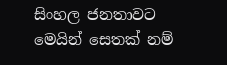සිංහල ජනතාවට මෙයින් සෙතක් නම්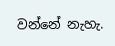වන්නේ නැහැ.